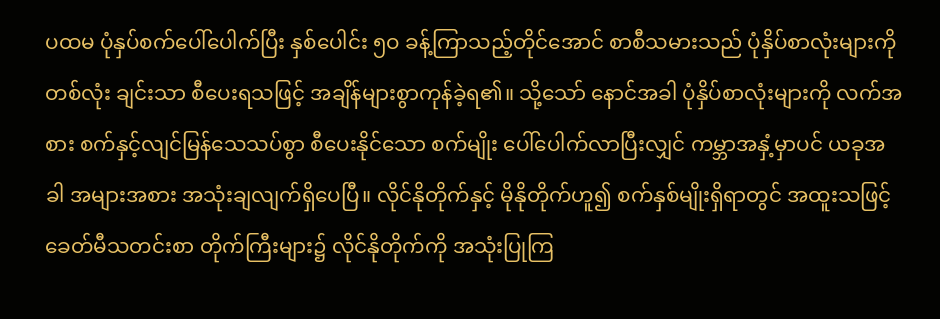ပထမ ပုံနှပ်စက်ပေါ်ပေါက်ပြီး နှစ်ပေါင်း ၅ဝ ခန့်ကြာသည့်တိုင်အောင် စာစီသမားသည် ပုံနှိပ်စာလုံးများကို တစ်လုံး ချင်းသာ စီပေးရသဖြင့် အချိန်များစွာကုန်ခဲ့ရ၏။ သို့သော် နောင်အခါ ပုံနှိပ်စာလုံးများကို လက်အစား စက်နှင့်လျင်မြန်သေသပ်စွာ စီပေးနိုင်သော စက်မျိုး ပေါ်ပေါက်လာပြီးလျှင် ကမ္ဘာအနှံ့မှာပင် ယခုအခါ အများအစား အသုံးချလျက်ရှိပေပြီ။ လိုင်နိုတိုက်နှင့် မိုနိုတိုက်ဟူ၍ စက်နှစ်မျိုးရှိရာတွင် အထူးသဖြင့် ခေတ်မီသတင်းစာ တိုက်ကြီးများ၌ လိုင်နိုတိုက်ကို အသုံးပြုကြ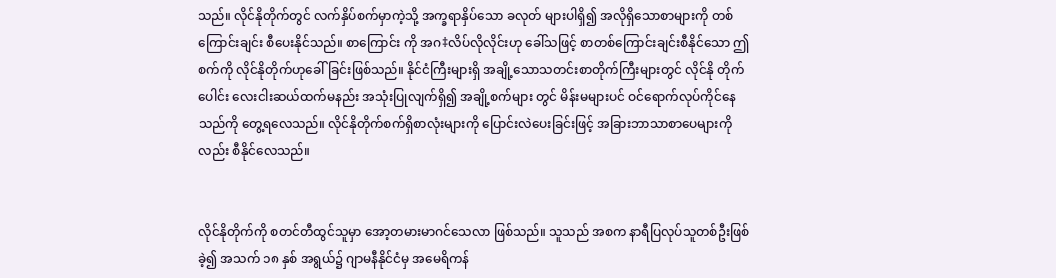သည်။ လိုင်နိုတိုက်တွင် လက်နှိပ်စက်မှာကဲ့သို့ အက္ခရာနှိပ်သော ခလုတ် များပါရှိ၍ အလိုရှိသောစာများကို တစ်ကြောင်းချင်း စီပေးနိုင်သည်။ စာကြောင်း ကို အဂ‡လိပ်လိုလိုင်းဟု ခေါ်သဖြင့် စာတစ်ကြောင်းချင်းစီနိုင်သော ဤစက်ကို လိုင်နိုတိုက်ဟုခေါ်ခြင်းဖြစ်သည်။ နိုင်ငံကြီးများရှိ အချို့သောသတင်းစာတိုက်ကြီးများတွင် လိုင်နို တိုက်ပေါင်း လေးငါးဆယ်ထက်မနည်း အသုံးပြုလျက်ရှိ၍ အချို့စက်များ တွင် မိန်းမများပင် ဝင်ရောက်လုပ်ကိုင်နေ သည်ကို တွေ့ရလေသည်။ လိုင်နိုတိုက်စက်ရှိစာလုံးများကို ပြောင်းလဲပေးခြင်းဖြင့် အခြားဘာသာစာပေများကို လည်း စီနိုင်လေသည်။


လိုင်နိုတိုက်ကို စတင်တီထွင်သူမှာ အော့တမားမာဂင်သေလာ ဖြစ်သည်။ သူသည် အစက နာရီပြလုပ်သူတစ်ဦးဖြစ်ခဲ့၍ အသက် ၁၈ နှစ် အရွယ်၌ ဂျာမနီနိုင်ငံမှ အမေရိကန်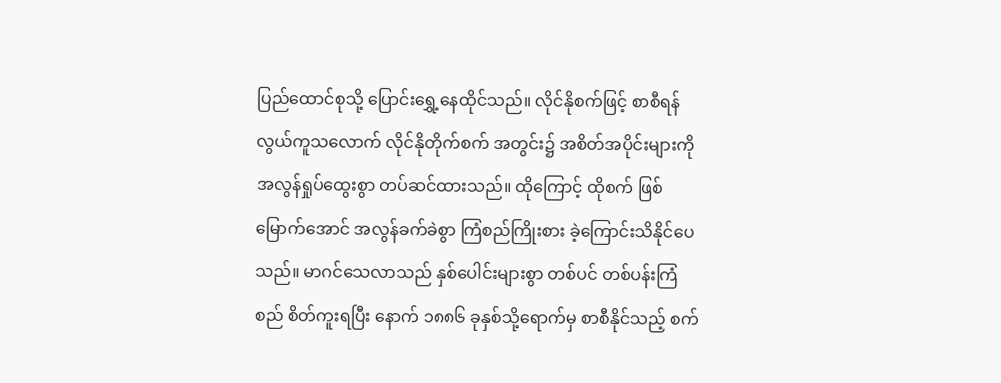ပြည်ထောင်စုသို့ ပြောင်းရွှေ့နေထိုင်သည်။ လိုင်နိုစက်ဖြင့် စာစီရန်လွယ်ကူသလောက် လိုင်နိုတိုက်စက် အတွင်း၌ အစိတ်အပိုင်းများကို အလွန်ရှုပ်ထွေးစွာ တပ်ဆင်ထားသည်။ ထိုကြောင့် ထိုစက် ဖြစ်မြောက်အောင် အလွန်ခက်ခဲစွာ ကြံစည်ကြိုးစား ခဲ့ကြောင်းသိနိုင်ပေသည်။ မာဂင်သေလာသည် နှစ်ပေါင်းများစွာ တစ်ပင် တစ်ပန်းကြံစည် စိတ်ကူးရပြီး နောက် ၁၈၈၆ ခုနှစ်သို့ရောက်မှ စာစီနိုင်သည့် စက်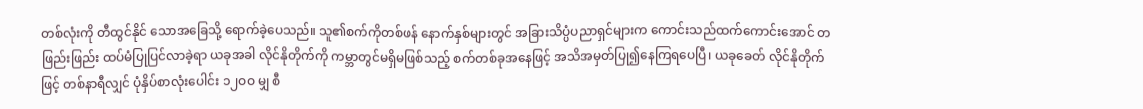တစ်လုံးကို တီထွင်နိုင် သောအခြေသို့ ရောက်ခဲ့ပေသည်။ သူ၏စက်ကိုတစ်ဖန် နောက်နှစ်များတွင် အခြားသိပ္ပံပညာရှင်များက ကောင်းသည်ထက်ကောင်းအောင် တဖြည်းဖြည်း ထပ်မံပြုပြင်လာခဲ့ရာ ယခုအခါ လိုင်နိုတိုက်ကို ကမ္ဘာတွင်မရှိမဖြစ်သည့် စက်တစ်ခုအနေဖြင့် အသိအမှတ်ပြု၍နေကြရပေပြီ၊ ယခုခေတ် လိုင်နိုတိုက် ဖြင့် တစ်နာရီလျှင် ပုံနှိပ်စာလုံးပေါင်း ၁၂ဝဝ မျှ စီ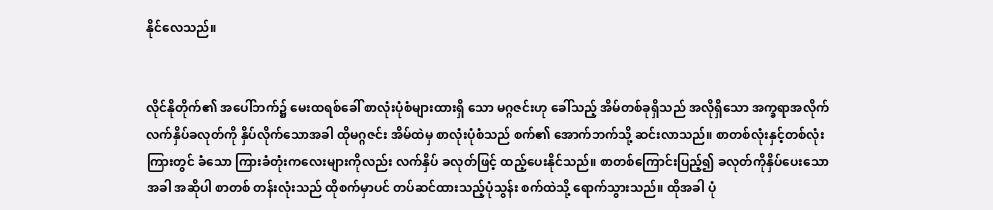နိုင်လေသည်။


လိုင်နိုတိုက်၏ အပေါ်ဘက်၌ မေးထရစ်ခေါ် စာလုံးပုံစံများထားရှိ သော မဂ္ဂဇင်းဟု ခေါ်သည့် အိမ်တစ်ခုရှိသည် အလိုရှိသော အက္ခရာအလိုက် လက်နှိပ်ခလုတ်ကို နှိပ်လိုက်သောအခါ ထိုမဂ္ဂဇင်း အိမ်ထဲမှ စာလုံးပုံစံသည် စက်၏ အောက်ဘက်သို့ ဆင်းလာသည်။ စာတစ်လုံးနှင့်တစ်လုံးကြားတွင် ခံသော ကြားခံတုံးကလေးများကိုလည်း လက်နှိပ် ခလုတ်ဖြင့် ထည့်ပေးနိုင်သည်။ စာတစ်ကြောင်းပြည့်၍ ခလုတ်ကိုနှိပ်ပေးသောအခါ အဆိုပါ စာတစ် တန်းလုံးသည် ထိုစက်မှာပင် တပ်ဆင်ထားသည့်ပုံသွန်း စက်ထဲသို့ ရောက်သွားသည်။ ထိုအခါ ပုံ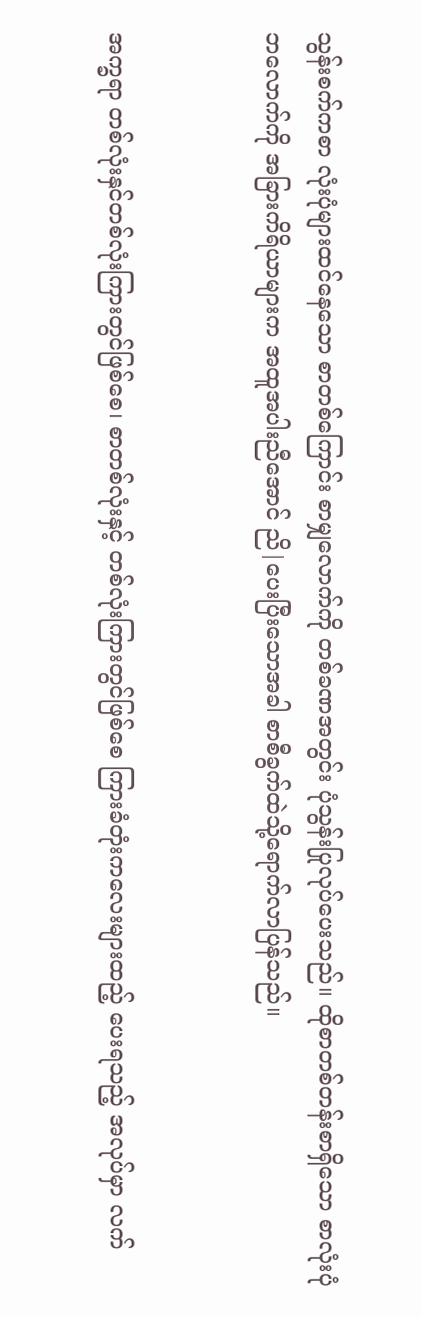သွန်းစက်ကစာ လုံးပုံများထင်နေသော စာတစ်ကြောင်း စာမျှလောက်ကို တစ်ခဏအတွင်း ပုံသွန်းပြုလုပ်ပေးသည်။ ထိုစာတစ်တန်းစာရှိသော စာလုံးပုံ ဘလောက်ကို အခြားကိရိယာများက အထူအပါးညီအောင် ညိ|ပေးပြီးသောအခါ စာစီခွက်ထဲသို့ရောက်လာပြန်သည်။


အက္ခရာ တစ်လုံးနှင်တစ်လုံးကြားတွင်ဖြစ်စေ၊ စာတစ်လုံးနှင့် တစ်လုံးကြားတွင်ဖြစ်စေ ကြားခံတုံးကလေးများထည့် ပေးရသည့် အလုပ်မှာ လက်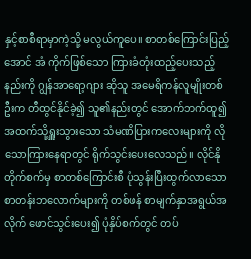နှင့်စာစီရာမှာကဲ့သို့ မလွယ်ကူပေ။ စာတစ်ကြောင်းပြည့်အောင် အံ ကိုက်ဖြစ်သော ကြားခံတုံးထည့်ပေးသည့် နည်းကို ဂျွန်အာရော့ဂျား ဆိုသူ အမေရိကန်လူမျိုးတစ်ဦးက တီထွင်နိုင်ခဲ့၍ သူ၏နည်းတွင် အောက်ဘက်ထူ၍ အထက်သို့ရှူးသွားသော သံမဏိပြားကလေးများကို လိုသောကြားနေရာတွင် ရိုက်သွင်းပေးလေသည်။ လိုင်နိုတိုက်စက်မှ စာတစ်ကြောင်းစီ ပုံသွန်းပြီးထွက်လာသော စာတန်းဘလောက်များကို တစ်ဖန် စာမျက်နှာအရွယ်အလိုက် ဖောင်သွင်းပေး၍ ပုံနှိပ်စက်တွင် တပ်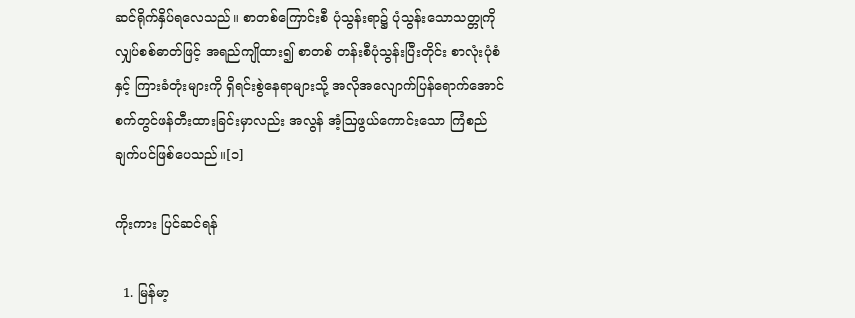ဆင်ရိုက်နှိပ်ရလေသည်။ စာတစ်ကြောင်းစီ ပုံသွန်းရာ၌ ပုံသွန်းသောသတ္တုကို လျှပ်စစ်ဓာတ်ဖြင့် အရည်ကျိုထား၍ စာတစ် တန်းစီပုံသွန်းပြီးတိုင်း စာလုံးပုံစံနှင့် ကြားခံတုံးများကို ရှိရင်းစွဲနေရာများသို့ အလိုအလျောက်ပြန်ရောက်အောင် စက်တွင်ဖန်တီးထားခြင်းမှာလည်း အလွန် အံ့ဩဖွယ်ကောင်းသော ကြံစည်ချက်ပင်ဖြစ်ပေသည်။[၁]

ကိုးကား ပြင်ဆင်ရန်

  1. မြန်မာ့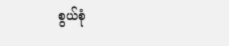စွယ်စုံ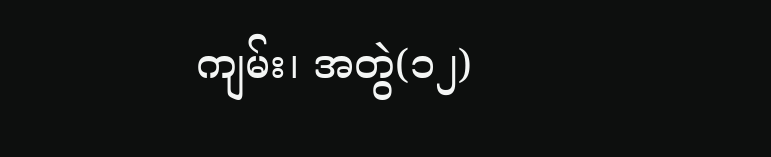ကျမ်း၊ အတွဲ(၁၂)